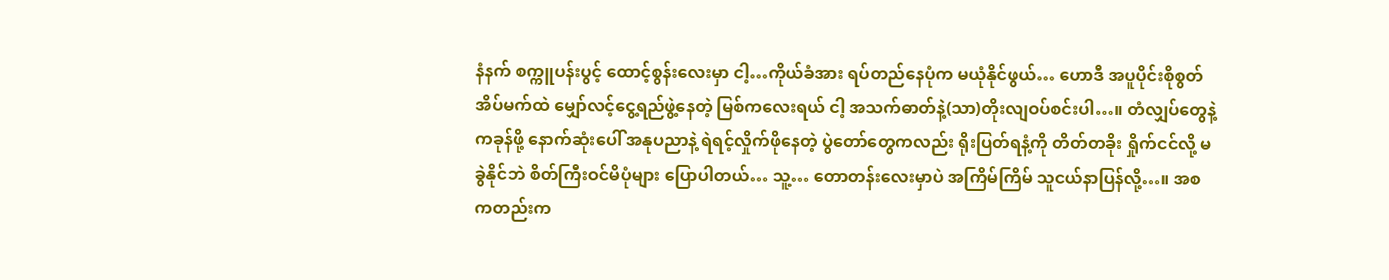နံနက် စက္ကူပန်းပွင့် ထောင့်စွန်းလေးမှာ ငါ့…ကိုယ်ခံအား ရပ်တည်နေပုံက မယုံနိုင်ဖွယ်… ဟောဒီ အပူပိုင်းစိုစွတ် အိပ်မက်ထဲ မျှော်လင့်ငွေ့ရည်ဖွဲ့နေတဲ့ မြစ်ကလေးရယ် ငါ့ အသက်ဓာတ်နဲ့(သာ)တိုးလျဝပ်စင်းပါ…။ တံလျှပ်တွေနဲ့ ကခုန်ဖို့ နောက်ဆုံးပေါ် အနုပညာနဲ့ ရဲရင့်လှိုက်ဖိုနေတဲ့ ပွဲတော်တွေကလည်း ရိုးပြတ်ရနံ့ကို တိတ်တခိုး ရှိုက်ငင်လို့ မခွဲနိုင်ဘဲ စိတ်ကြီးဝင်မိပုံများ ပြောပါတယ်… သူ့… တောတန်းလေးမှာပဲ အကြိမ်ကြိမ် သူငယ်နာပြန်လို့…။ အစကတည်းက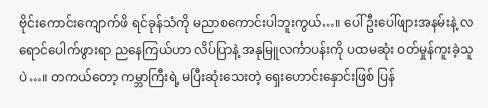ဗိုင်းကောင်းကျောက်ဖိ ရင်ခုန်သံကို မညာစကောင်းပါဘူးကွယ်…။ ပေါ်ဦးပေါ်ဖျားအနမ်းနဲ့ လရောင်ပေါက်ဖွားရာ ညနေကြယ်ဟာ လိပ်ပြာနဲ့ အနုမြူလင်္ကာပန်းကို ပထမဆုံး ဝတ်မှုန်ကူးခဲ့သူပဲ…။ တကယ်တော့ ကမ္ဘာကြီးရဲ့ မပြီးဆုံးသေးတဲ့ ရှေးဟောင်းနှောင်းဖြစ် ပြန်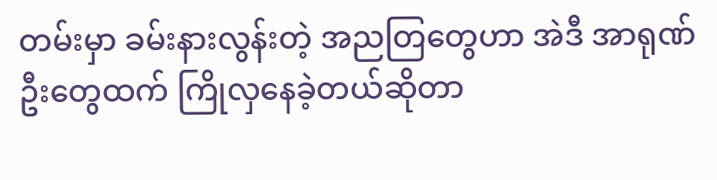တမ်းမှာ ခမ်းနားလွန်းတဲ့ အညတြတွေဟာ အဲဒီ အာရုဏ်ဦးတွေထက် ကြိုလှနေခဲ့တယ်ဆိုတာ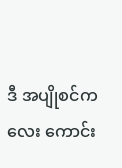ဒီ အပျိုစင်ကလေး ကောင်း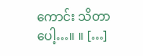ကောင်း သိတာပေါ့…။ ။ […]